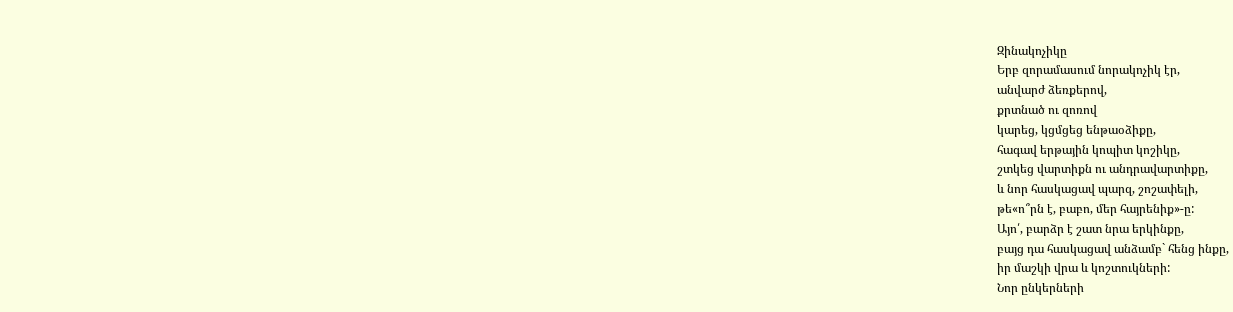Զինակոչիկը
Երբ զորամասում նորակոչիկ էր,
անվարժ ձեռքերով,
քրտնած ու զոռով
կարեց, կցմցեց ենթաօձիքը,
հագավ երթային կոպիտ կոշիկը,
շտկեց վարտիքն ու անդրավարտիքը,
և նոր հասկացավ պարզ, շոշափելի,
թե«ո՞րն է, բաբո, մեր հայրենիք»-ը:
Այո՛, բարձր է շատ նրա երկինքը,
բայց դա հասկացավ անձամբ` հենց ինքը,
իր մաշկի վրա և կոշտուկների:
Նոր ընկերների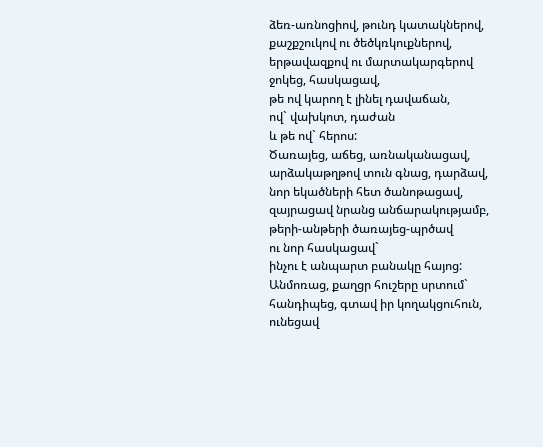ձեռ-առնոցիով, թունդ կատակներով,
քաշքշուկով ու ծեծկռկուքներով,
երթավազքով ու մարտակարգերով
ջոկեց, հասկացավ,
թե ով կարող է լինել դավաճան,
ով` վախկոտ, դաժան
և թե ով` հերոս:
Ծառայեց, աճեց, առնականացավ,
արձակաթղթով տուն գնաց, դարձավ,
նոր եկածների հետ ծանոթացավ,
զայրացավ նրանց անճարակությամբ,
թերի-անթերի ծառայեց-պրծավ
ու նոր հասկացավ`
ինչու է անպարտ բանակը հայոց:
Անմոռաց, քաղցր հուշերը սրտում`
հանդիպեց, գտավ իր կողակցուհուն,
ունեցավ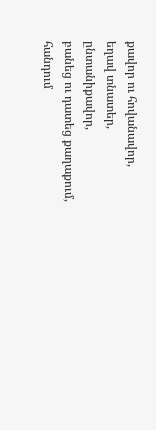քավոր ու հովանավոր,
եղավ տնատեր, ընտանիքավոր,
բանեց ու դատեց քաղաքում, հանդում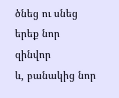ծնեց ու սնեց երեք նոր զինվոր
և, բանակից նոր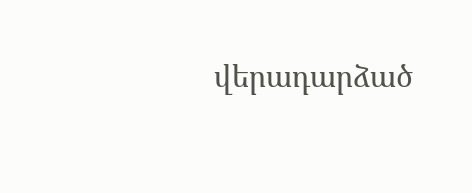վերադարձած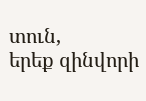տուն,
երեք զինվորի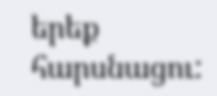երեք հարսնացու: